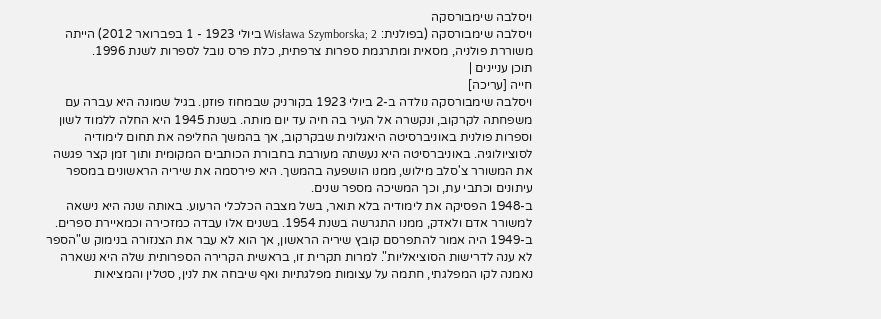ויסלבה שימבורסקה
ויסלבה שימבורסקה (בפולנית: Wisława Szymborska; 2 ביולי 1923 - 1 בפברואר 2012) הייתה משוררת פולניה, מסאית ומתרגמת ספרות צרפתית, כלת פרס נובל לספרות לשנת 1996.
תוכן עניינים |
חייה [עריכה]
ויסלבה שימבורסקה נולדה ב-2 ביולי 1923 בקורניק שבמחוז פוזנן. בגיל שמונה היא עברה עם משפחתה לקרקוב, ונקשרה אל העיר בה חיה עד יום מותה. בשנת 1945 היא החלה ללמוד לשון וספרות פולנית באוניברסיטה היאגלונית שבקרקוב, אך בהמשך החליפה את תחום לימודיה לסוציולוגיה. באוניברסיטה היא נעשתה מעורבת בחבורת הכותבים המקומית ותוך זמן קצר פגשה את המשורר צ'סלב מילוש, ממנו הושפעה בהמשך. היא פירסמה את שיריה הראשונים במספר עיתונים וכתבי עת, וכך המשיכה מספר שנים.
ב-1948 הפסיקה את לימודיה בלא תואר, בשל מצבה הכלכלי הרעוע. באותה שנה היא נישאה למשורר אדם ולאדק, ממנו התגרשה בשנת 1954. בשנים אלו עבדה כמזכירה וכמאיירת ספרים. ב-1949 היה אמור להתפרסם קובץ שיריה הראשון, אך הוא לא עבר את הצנזורה בנימוק ש"הספר לא ענה לדרישות הסוציאליות". למרות תקרית זו, בראשית הקרירה הספרותית שלה היא נשארה נאמנה לקו המפלגתי, חתמה על עצומות מפלגתיות ואף שיבחה את לנין, סטלין והמציאות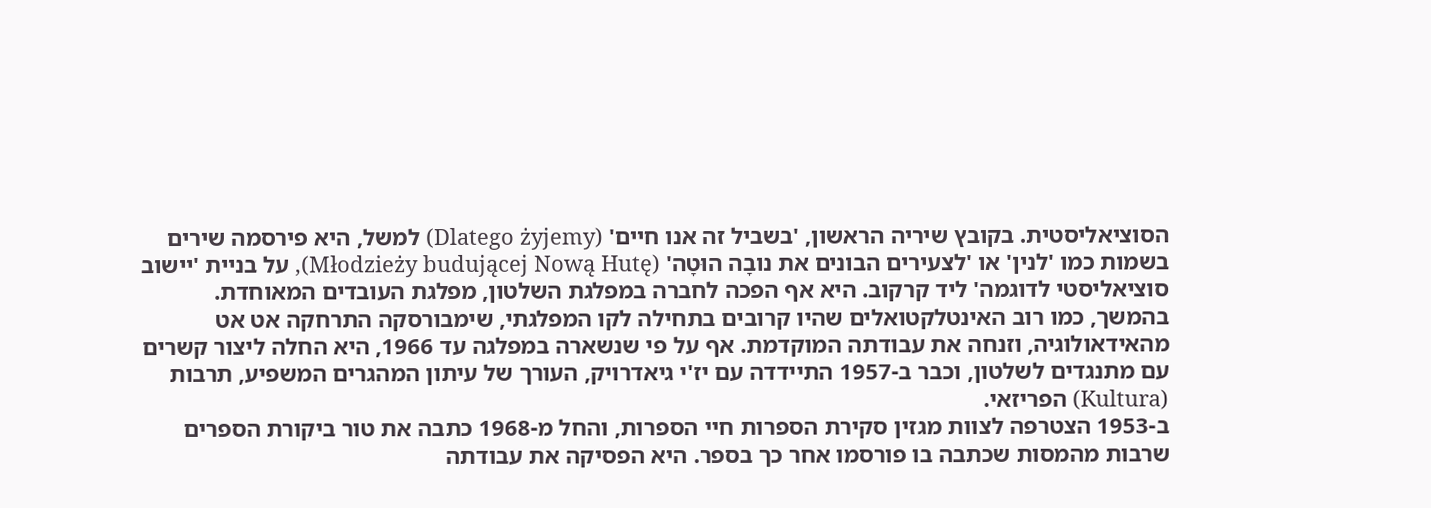הסוציאליסטית. בקובץ שיריה הראשון, 'בשביל זה אנו חיים' (Dlatego żyjemy) למשל, היא פירסמה שירים בשמות כמו 'לנין' או 'לצעירים הבונים את נובָה הוּטָה' (Młodzieży budującej Nową Hutę), על בניית 'יישוב סוציאליסטי לדוגמה' ליד קרקוב. היא אף הפכה לחברה במפלגת השלטון, מפלגת העובדים המאוחדת.
בהמשך, כמו רוב האינטלקטואלים שהיו קרובים בתחילה לקו המפלגתי, שימבורסקה התרחקה אט אט מהאידאולוגיה, וזנחה את עבודתה המוקדמת. אף על פי שנשארה במפלגה עד 1966, היא החלה ליצור קשרים עם מתנגדים לשלטון, וכבר ב-1957 התיידדה עם יז'י גיאדרויק, העורך של עיתון המהגרים המשפיע, תרבות (Kultura) הפריזאי.
ב-1953 הצטרפה לצוות מגזין סקירת הספרות חיי הספרות, והחל מ-1968 כתבה את טור ביקורת הספרים שרבות מהמסות שכתבה בו פורסמו אחר כך בספר. היא הפסיקה את עבודתה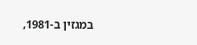במגזין ב-1981,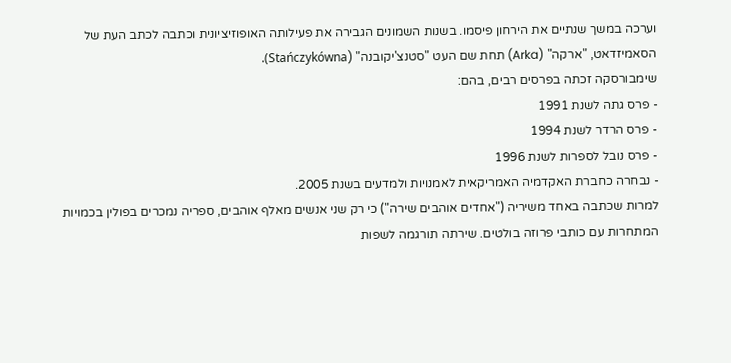וערכה במשך שנתיים את הירחון פיסמו. בשנות השמונים הגבירה את פעילותה האופוזיציונית וכתבה לכתב העת של הסאמיזדאט, "ארקה" (Arka) תחת שם העט "סטנצ'יקובנה" (Stańczykówna).
שימבורסקה זכתה בפרסים רבים, בהם:
- פרס גתה לשנת 1991
- פרס הרדר לשנת 1994
- פרס נובל לספרות לשנת 1996
- נבחרה כחברת האקדמיה האמריקאית לאמנויות ולמדעים בשנת 2005.
למרות שכתבה באחד משיריה ("אחדים אוהבים שירה") כי רק שני אנשים מאלף אוהבים, ספריה נמכרים בפולין בכמויות המתחרות עם כותבי פרוזה בולטים. שירתה תורגמה לשפות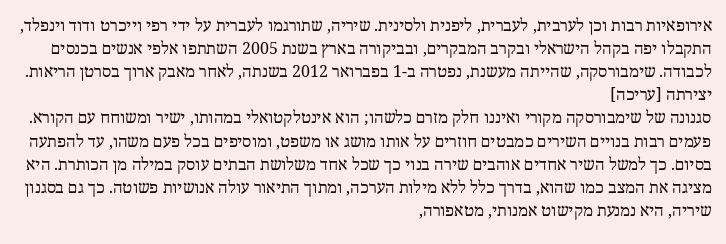אירופאיות רבות וכן לערבית, לעברית, ליפנית ולסינית. שיריה, שתורגמו לעברית על ידי רפי וייכרט ודוד וינפלד, התקבלו יפה בקהל הישראלי ובקרב המבקרים, ובביקורה בארץ בשנת 2005 השתתפו אלפי אנשים בכנסים לכבודה. שימבורסקה, שהייתה מעשנת, נפטרה ב-1 בפברואר 2012 בשנתה, לאחר מאבק ארוך בסרטן הריאות.
יצירתה [עריכה]
סגנונה של שימבורסקה מקורי ואיננו חלק מזרם כלשהו; הוא אינטלקטואלי במהותו, ישיר ומשוחח עם הקורא. פעמים רבות בנויים השירים כמבטים חוזרים על אותו מושג או משפט, ומוסיפים בכל פעם משהו, עד להפתעה בסיום. כך למשל השיר אחדים אוהבים שירה בנוי כך שכל אחד משלושת הבתים עוסק במילה מן הכותרת. היא מציגה את המצב כמו שהוא, בדרך כלל ללא מילות הערכה, ומתוך התיאור עולה אנושיות פשוטה. כך גם בסגנון שיריה, היא נמנעת מקישוט אמנותי, מטאפורה,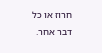חרוז או כל דבר אחר.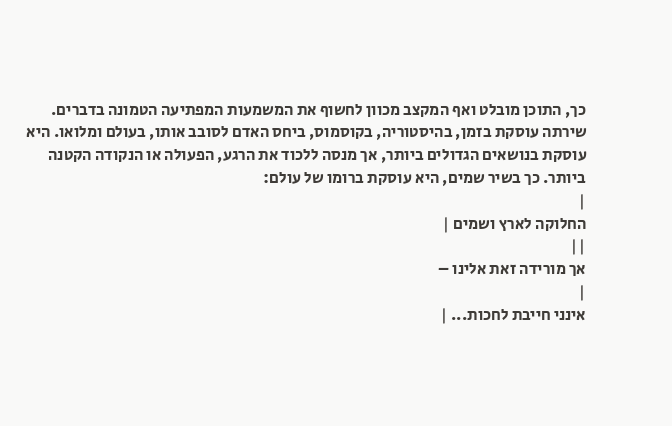כך, התוכן מובלט ואף המקצב מכוון לחשוף את המשמעות המפתיעה הטמונה בדברים.
שירתה עוסקת בזמן, בהיסטוריה, בקוסמוס, ביחס האדם לסובב אותו, בעולם ומלואו. היא עוסקת בנושאים הגדולים ביותר, אך מנסה ללכוד את הרגע, הפעולה או הנקודה הקטנה ביותר. כך בשיר שמים, היא עוסקת ברומו של עולם:
|
החלוקה לארץ ושמים |
||
אך מורידה זאת אלינו –
|
אינני חייבת לחכות... |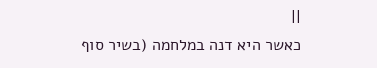||
כאשר היא דנה במלחמה (בשיר סוף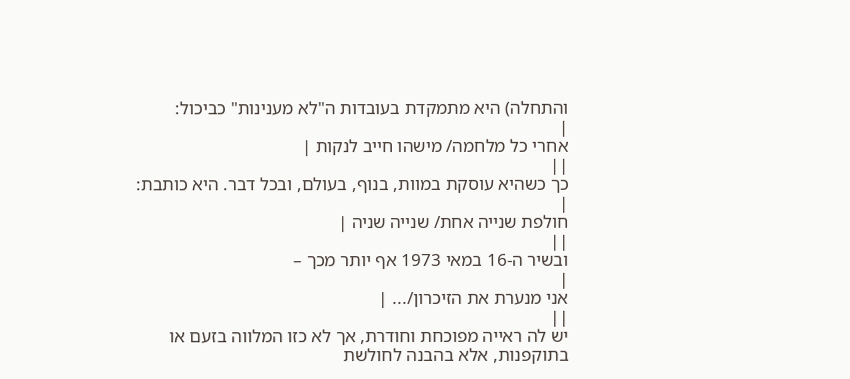והתחלה) היא מתמקדת בעובדות ה"לא מענינות" כביכול:
|
אחרי כל מלחמה/ מישהו חייב לנקות |
||
כך כשהיא עוסקת במוות, בנוף, בעולם, ובכל דבר. היא כותבת:
|
חולפת שנייה אחת/ שנייה שניה |
||
ובשיר ה-16 במאי 1973 אף יותר מכך –
|
אני מנערת את הזיכרון/... |
||
יש לה ראייה מפוכחת וחודרת, אך לא כזו המלווה בזעם או בתוקפנות, אלא בהבנה לחולשת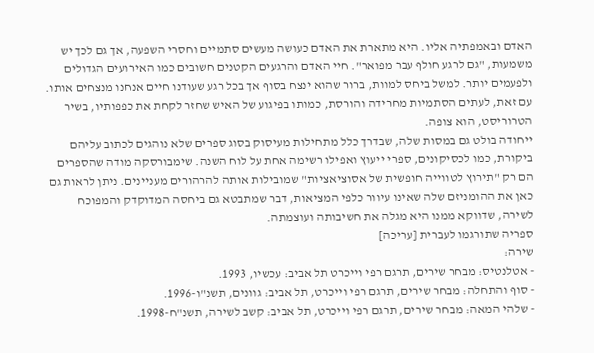האדם ובאמפתיה אליו. היא מתארת את האדם כעושה מעשים סתמיים וחסרי השפעה, אך גם לכך יש משמעות, "גם לרגע חולף עבר מפואר". חיי האדם והרגעים הקטנים חשובים כמו האירועים הגדולים ולפעמים יותר. למשל ביחס למוות, ברור שהוא ינצח בסוף אך בכל רגע שעודנו חיים אנחנו מנצחים אותו. עם זאת, לעתים הסתמיות מחרידה והורסת, כמותו בפיגוע של האיש שחזר לקחת את כפפותיו, בשיר הטרוריסט, הוא צופה.
ייחודה בולט גם במסות שלה, שבדרך כלל מתחילות מעיסוק בסוג ספרים שלא נוהגים לכתוב עליהם ביקורת, כמו לכסיקונים, ספרי ייעוץ ואפילו רשימה אחת על לוח השנה. שימבורסקה מודה שהספרים הם רק "תירוץ לטווייה חופשית של אסוציאציות" שמובילות אותה להרהורים מעניינים. ניתן לראות גם כאן את ההומניזם שלה שאינו עיוור כלפי המציאות, דבר שמתבטא גם ביחסה המדוקדק והמפוכח לשירה, שדווקא ממנו היא מגלה את חשיבותה ועוצמתה.
ספריה שתורגמו לעברית [עריכה]
שירה:
- אטלנטיס: מבחר שירים, תרגם רפי וייכרט תל אביב: עכשיו, 1993.
- סוף והתחלה: מבחר שירים, תרגם רפי וייכרט, תל אביב: גוונים, תשנ"ו-1996.
- שלהי המאה: מבחר שירים, תרגם רפי וייכרט, תל אביב: קשב לשירה, תשנ"ח-1998.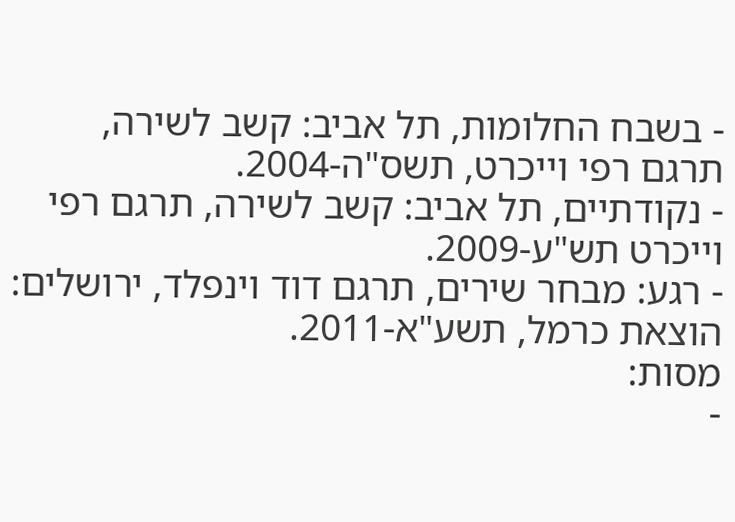- בשבח החלומות, תל אביב: קשב לשירה, תרגם רפי וייכרט, תשס"ה-2004.
- נקודתיים, תל אביב: קשב לשירה, תרגם רפי וייכרט תש"ע-2009.
- רגע: מבחר שירים, תרגם דוד וינפלד, ירושלים: הוצאת כרמל, תשע"א-2011.
מסות:
-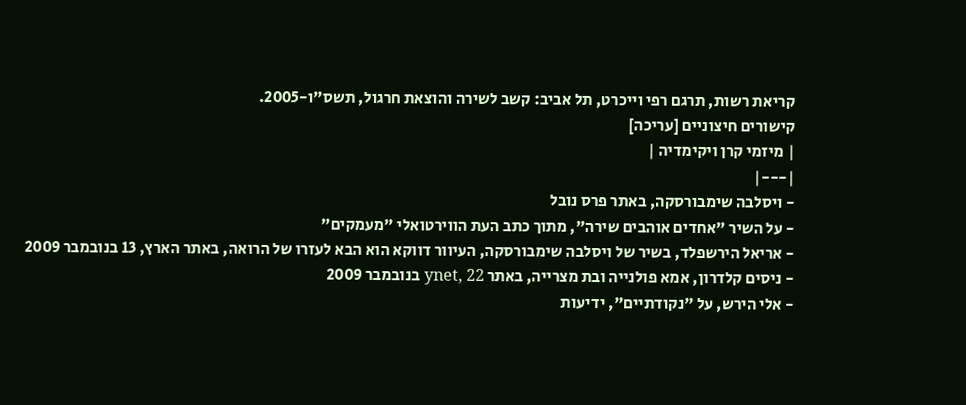קריאת רשות, תרגם רפי וייכרט, תל אביב: קשב לשירה והוצאת חרגול, תשס"ו-2005.
קישורים חיצוניים [עריכה]
| מיזמי קרן ויקימדיה |
|---|
- ויסלבה שימבורסקה, באתר פרס נובל
- על השיר "אחדים אוהבים שירה", מתוך כתב העת הווירטואלי "מעמקים"
- אריאל הירשפלד, בשיר של ויסלבה שימבורסקה, העיוור דווקא הוא הבא לעזרו של הרואה, באתר הארץ, 13 בנובמבר 2009
- ניסים קלדרון, אמא פולנייה ובת מצרייה, באתר ynet, 22 בנובמבר 2009
- אלי הירש, על "נקודתיים", ידיעות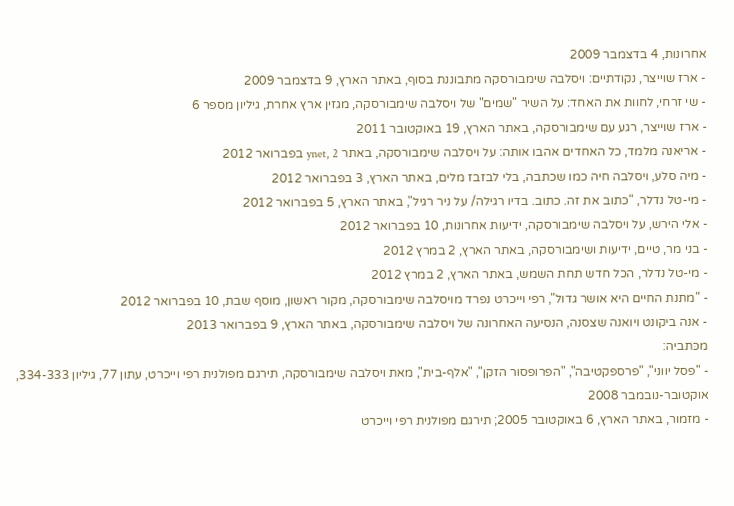אחרונות, 4 בדצמבר 2009
- ארז שוייצר, נקודתיים: ויסלבה שימבורסקה מתבוננת בסוף, באתר הארץ, 9 בדצמבר 2009
- שי זרחי, לחוות את האחד: על השיר "שמים" של ויסלבה שימבורסקה, מגזין ארץ אחרת, גיליון מספר 6
- ארז שוייצר, רגע עם שימבורסקה, באתר הארץ, 19 באוקטובר 2011
- אריאנה מלמד, כל האחדים אהבו אותה: על ויסלבה שימבורסקה, באתר ynet, 2 בפברואר 2012
- מיה סלע, ויסלבה חיה כמו שכתבה, בלי לבזבז מלים, באתר הארץ, 3 בפברואר 2012
- מי-טל נדלר, "כתוב את זה. כתוב. בדיו רגילה/ על ניר רגיל", באתר הארץ, 5 בפברואר 2012
- אלי הירש, על ויסלבה שימבורסקה, ידיעות אחרונות, 10 בפברואר 2012
- בני מר, טיים, ידיעות ושימבורסקה, באתר הארץ, 2 במרץ 2012
- מי-טל נדלר, הכל חדש תחת השמש, באתר הארץ, 2 במרץ 2012
- "מתנת החיים היא אושר גדול", רפי וייכרט נפרד מויסלבה שימבורסקה, מקור ראשון, מוסף שבת, 10 בפברואר 2012
- אנה ביקונט ויואנה שצסנה, הנסיעה האחרונה של ויסלבה שימבורסקה, באתר הארץ, 9 בפברואר 2013
מכּתביה:
- "פסל יווני", "פרספקטיבה", "הפרופסור הזקן", "אלף-בית", מאת ויסלבה שימבורסקה, תירגם מפולנית רפי וייכרט, עתון 77, גיליון 334-333, אוקטובר-נובמבר 2008
- מזמור, באתר הארץ, 6 באוקטובר 2005; תירגם מפולנית רפי וייכרט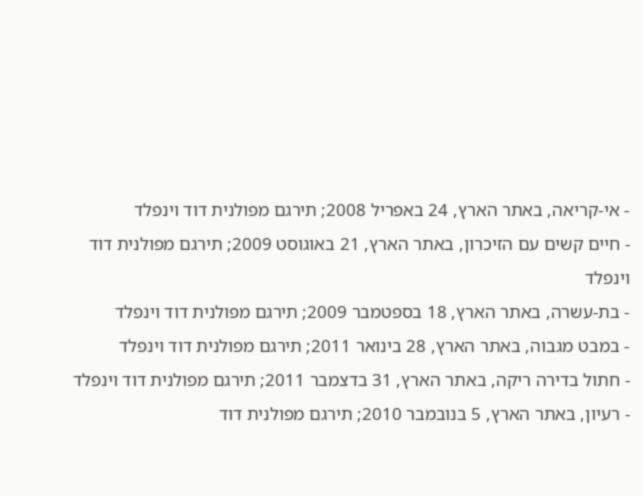- אי-קריאה, באתר הארץ, 24 באפריל 2008; תירגם מפולנית דוד וינפלד
- חיים קשים עם הזיכרון, באתר הארץ, 21 באוגוסט 2009; תירגם מפולנית דוד וינפלד
- בת-עשרה, באתר הארץ, 18 בספטמבר 2009; תירגם מפולנית דוד וינפלד
- במבט מגבוה, באתר הארץ, 28 בינואר 2011; תירגם מפולנית דוד וינפלד
- חתול בדירה ריקה, באתר הארץ, 31 בדצמבר 2011; תירגם מפולנית דוד וינפלד
- רעיון, באתר הארץ, 5 בנובמבר 2010; תירגם מפולנית דוד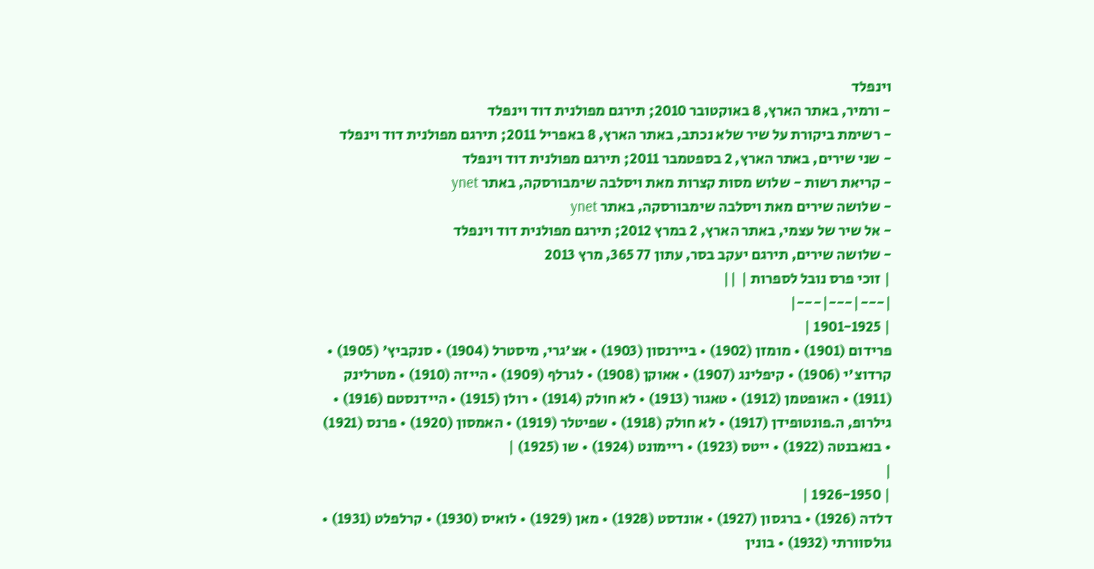וינפלד
- ורמיר, באתר הארץ, 8 באוקטובר 2010; תירגם מפולנית דוד וינפלד
- רשימת ביקורת על שיר שלא נכתב, באתר הארץ, 8 באפריל 2011; תירגם מפולנית דוד וינפלד
- שני שירים, באתר הארץ, 2 בספטמבר 2011; תירגם מפולנית דוד וינפלד
- קריאת רשות - שלוש מסות קצרות מאת ויסלבה שימבורסקה, באתר ynet
- שלושה שירים מאת ויסלבה שימבורסקה, באתר ynet
- אל שיר של עצמי, באתר הארץ, 2 במרץ 2012; תירגם מפולנית דוד וינפלד
- שלושה שירים, תירגם יעקב בסר, עתון 77 365, מרץ 2013
| זוכי פרס נובל לספרות | ||
|---|---|---|
| 1901-1925 |
פרידום (1901) • מומזן (1902) • ביירנסון (1903) • אצ'גרי, מיסטרל (1904) • סנקביץ' (1905) • קרדוצ'י (1906) • קיפלינג (1907) • אאוקן (1908) • לגרלף (1909) • הייזה (1910) • מטרלינק (1911) • האופטמן (1912) • טאגור (1913) • לא חולק (1914) • רולן (1915) • היידנסטם (1916) • גילרופ, ה.פונטופידן (1917) • לא חולק (1918) • שפיטלר (1919) • האמסון (1920) • פרנס (1921) • בנאבנטה (1922) • ייטס (1923) • ריימונט (1924) • שו (1925) |
|
| 1926-1950 |
דלדה (1926) • ברגסון (1927) • אונדסט (1928) • מאן (1929) • לואיס (1930) • קרלפלט (1931) • גולסוורתי (1932) • בונין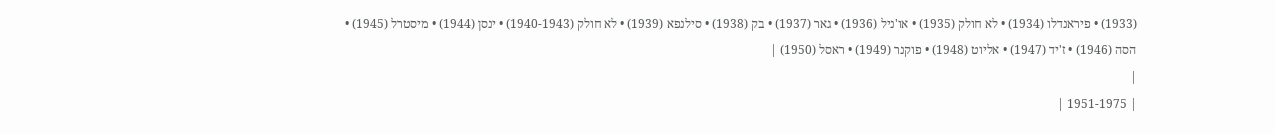(1933) • פיראנדלו (1934) • לא חולק (1935) • או'ניל (1936) • גאר (1937) • בק (1938) • סילנפא (1939) • לא חולק (1940-1943) • ינסן (1944) • מיסטרל (1945) • הסה (1946) • ז'יד (1947) • אליוט (1948) • פוקנר (1949) • ראסל (1950) |
|
| 1951-1975 |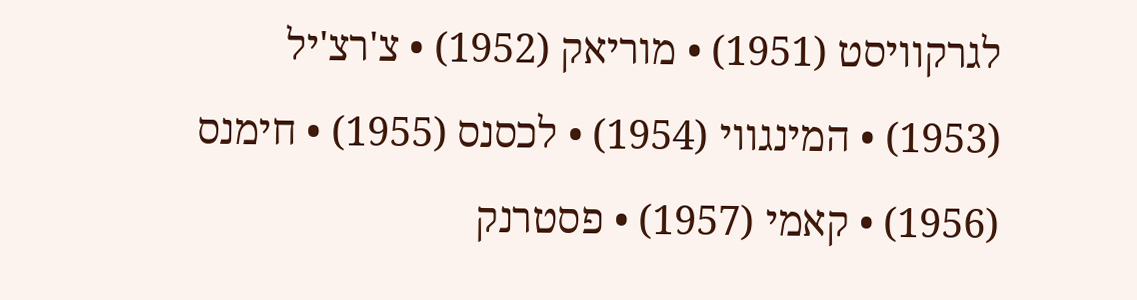לגרקוויסט (1951) • מוריאק (1952) • צ'רצ'יל (1953) • המינגווי (1954) • לכסנס (1955) • חימנס (1956) • קאמי (1957) • פסטרנק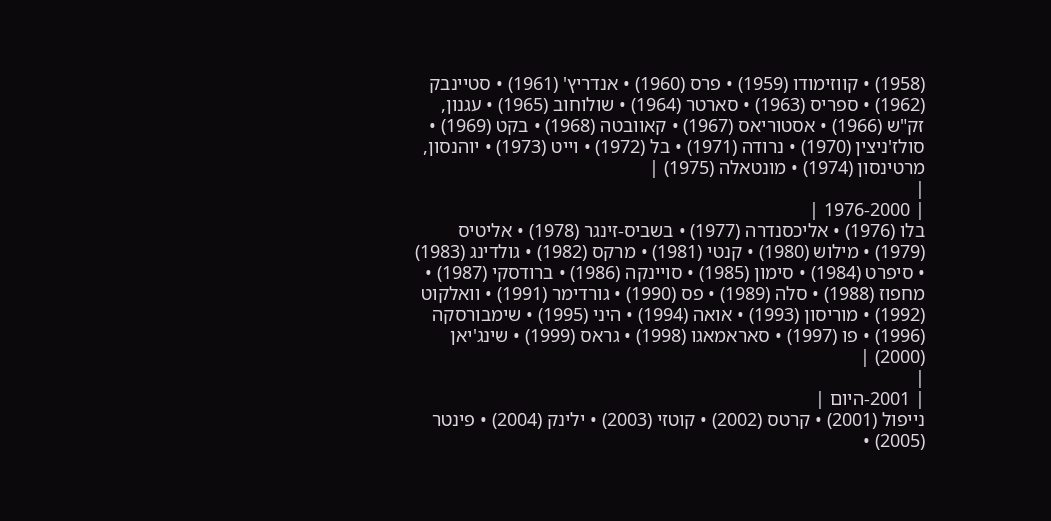(1958) • קווזימודו (1959) • פרס (1960) • אנדריץ' (1961) • סטיינבק (1962) • ספריס (1963) • סארטר (1964) • שולוחוב (1965) • עגנון, זק"ש (1966) • אסטוריאס (1967) • קאוובטה (1968) • בקט (1969) • סולז'ניצין (1970) • נרודה (1971) • בל (1972) • וייט (1973) • יוהנסון, מרטינסון (1974) • מונטאלה (1975) |
|
| 1976-2000 |
בלו (1976) • אליכסנדרה (1977) • בשביס-זינגר (1978) • אליטיס (1979) • מילוש (1980) • קנטי (1981) • מרקס (1982) • גולדינג (1983) • סיפרט (1984) • סימון (1985) • סויינקה (1986) • ברודסקי (1987) • מחפוז (1988) • סלה (1989) • פס (1990) • גורדימר (1991) • וואלקוט (1992) • מוריסון (1993) • אואה (1994) • היני (1995) • שימבורסקה (1996) • פו (1997) • סאראמאגו (1998) • גראס (1999) • שינג'יאן (2000) |
|
| 2001-היום |
נייפול (2001) • קרטס (2002) • קוטזי (2003) • ילינק (2004) • פינטר (2005) •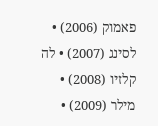פאמוק (2006) • לסינג (2007) • לה קלזיו (2008) • מילר (2009) •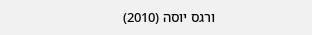ורגס יוסה (2010)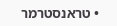• טראנסטרמר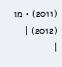(2011) • מו (2012) |
|